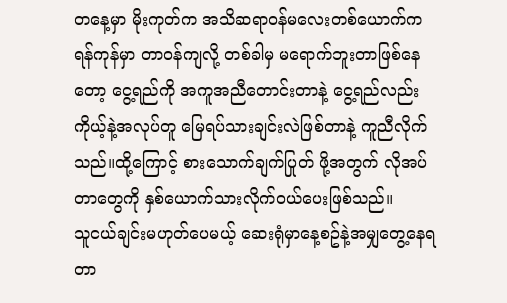တနေ့မှာ မိုးကုတ်က အသိဆရာဝန်မလေးတစ်ယောက်က ရန်ကုန်မှာ တာဝန်ကျလို့ တစ်ခါမှ မရောက်ဘူးတာဖြစ်နေတော့ ငွေ့ရည်ကို အကူအညီတောင်းတာနဲ့ ငွေ့ရည်လည်း ကိုယ့်နဲ့အလုပ်တူ မြေရပ်သားချင်းလဲဖြစ်တာနဲ့ ကူညီလိုက်သည်။ထို့ကြောင့် စားသောက်ချက်ပြုတ် ဖို့အတွက် လိုအပ်တာတွေကို နှစ်ယောက်သားလိုက်ဝယ်ပေးဖြစ်သည်။
သူငယ်ချင်းမဟုတ်ပေမယ့် ဆေးရုံမှာနေ့စဥ်နဲ့အမျှတွေ့နေရတာ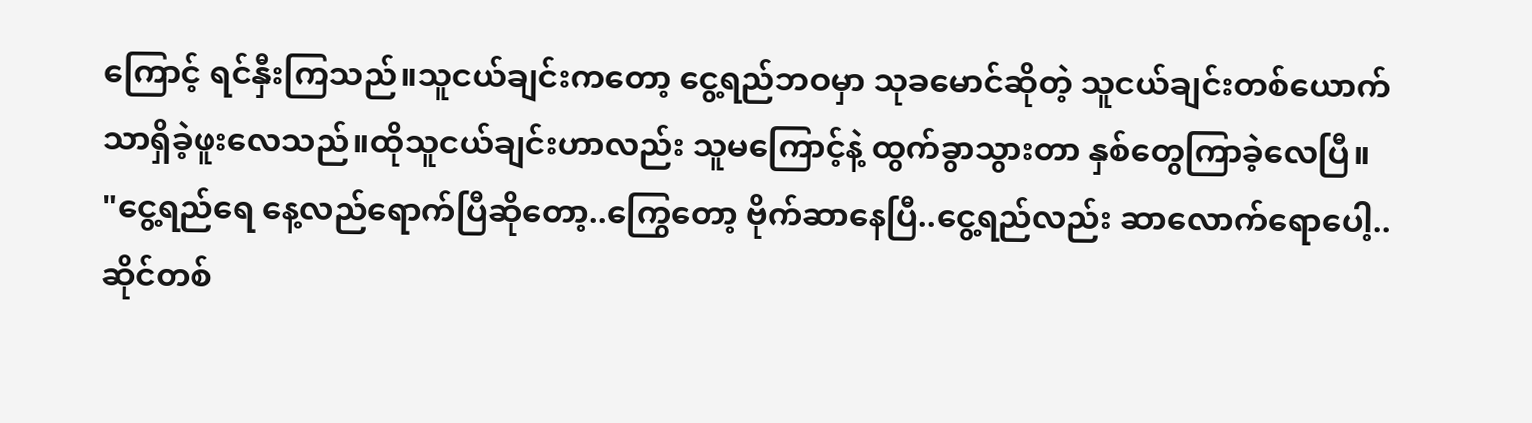ကြောင့် ရင်နှီးကြသည်။သူငယ်ချင်းကတော့ ငွေ့ရည်ဘဝမှာ သုခမောင်ဆိုတဲ့ သူငယ်ချင်းတစ်ယောက်သာရှိခဲ့ဖူးလေသည်။ထိုသူငယ်ချင်းဟာလည်း သူမကြောင့်နဲ့ ထွက်ခွာသွားတာ နှစ်တွေကြာခဲ့လေပြီ။
"ငွေ့ရည်ရေ နေ့လည်ရောက်ပြီဆိုတော့..ကြွေတော့ ဗိုက်ဆာနေပြီ..ငွေ့ရည်လည်း ဆာလောက်ရောပေါ့..ဆိုင်တစ်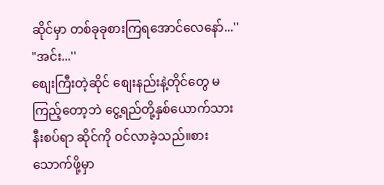ဆိုင်မှာ တစ်ခုခုစားကြရအောင်လေနော်...''
"အင်း...''
စျေးကြီးတဲ့ဆိုင် စျေးနည်းနဲ့တိုင်တွေ မကြည့်တော့ဘဲ ငွေ့ရည်တို့နှစ်ယောက်သား နီးစပ်ရာ ဆိုင်ကို ဝင်လာခဲ့သည်။စားသောက်ဖို့မှာ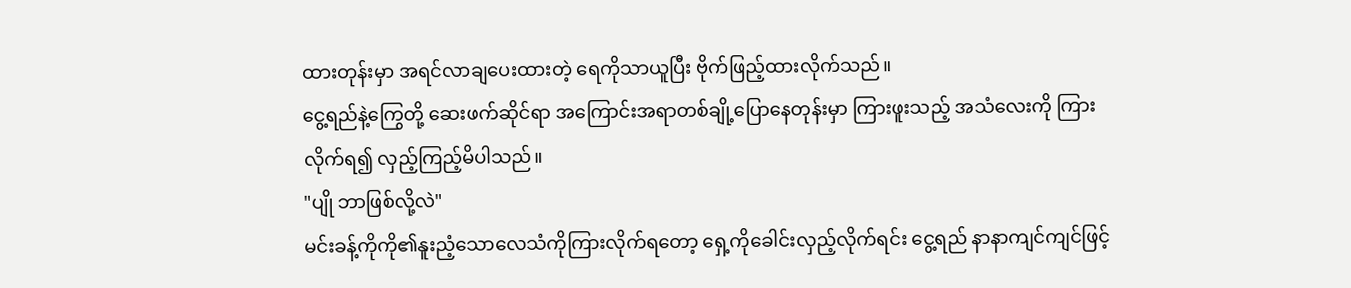ထားတုန်းမှာ အရင်လာချပေးထားတဲ့ ရေကိုသာယူပြီး ဗိုက်ဖြည့်ထားလိုက်သည်။
ငွေ့ရည်နဲ့ကြွေတို့ ဆေးဖက်ဆိုင်ရာ အကြောင်းအရာတစ်ချို့ပြောနေတုန်းမှာ ကြားဖူးသည့် အသံလေးကို ကြားလိုက်ရ၍ လှည့်ကြည့်မိပါသည်။
"ပျို ဘာဖြစ်လို့လဲ"
မင်းခန့်ကိုကို၏နူးညံ့သောလေသံကိုကြားလိုက်ရတော့ ရှေ့ကိုခေါင်းလှည့်လိုက်ရင်း ငွေ့ရည် နာနာကျင်ကျင်ဖြင့်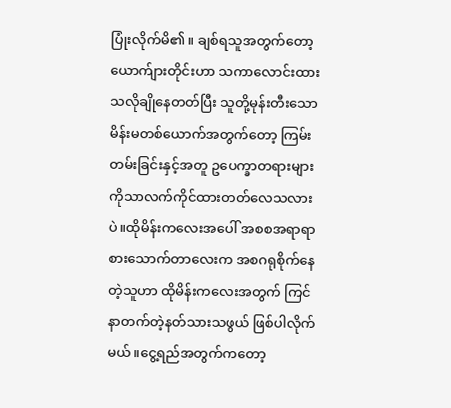ပြုံးလိုက်မိ၏။ ချစ်ရသူအတွက်တော့ ယောက်ျားတိုင်းဟာ သကာလောင်းထားသလိုချိုနေတတ်ပြီး သူတို့မုန်းတီးသောမိန်းမတစ်ယောက်အတွက်တော့ ကြမ်းတမ်းခြင်းနှင့်အတူ ဥပေက္ခာတရားများကိုသာလက်ကိုင်ထားတတ်လေသလားပဲ။ထိုမိန်းကလေးအပေါ် အစစအရာရာ စားသောက်တာလေးက အစဂရုစိုက်နေတဲ့သူဟာ ထိုမိန်းကလေးအတွက် ကြင်နာတက်တဲ့နတ်သားသဖွယ် ဖြစ်ပါလိုက်မယ်။ငွေ့ရည်အတွက်ကတော့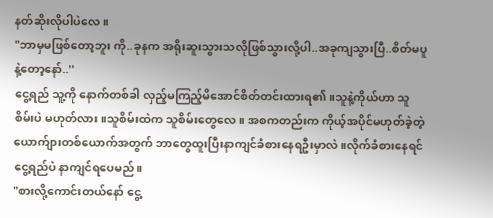နတ်ဆိုးလိုပါပဲလေ။
"ဘာမှမဖြစ်တော့ဘူး ကို..ခုနက အရိုးဆူးသွားသလိုဖြစ်သွားလို့ပါ..အခုကျသွားပြီ..စိတ်မပူနဲ့တော့နော်..''
ငွေ့ရည် သူ့ကို နောက်တစ်ခါ လှည့်မကြည့်မိအောင်စိတ်တင်းထားရ၏။သူနဲ့ကိုယ်ဟာ သူစိမ်းပဲ မဟုတ်လား။သူစိမ်းထဲက သူစိမ်းတွေလေ။ အစကတည်းက ကိုယ့်အပိုင်မဟုတ်ခဲ့တဲ့ယောက်ျားတစ်ယောက်အတွက် ဘာတွေထူးပြီးနာကျင်ခံစားနေရဦးမှာလဲ။လိုက်ခံစားနေရင် ငွေ့ရည်ပဲ နာကျင်ရပေမည်။
"စားလို့ကောင်းတယ်နော် ငွေ့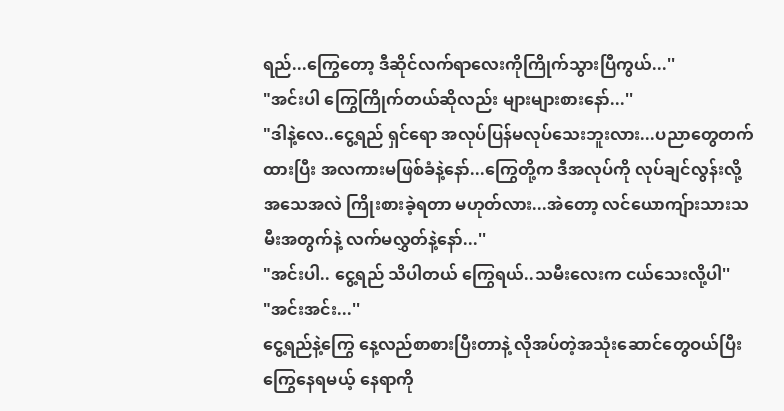ရည်...ကြွေတော့ ဒီဆိုင်လက်ရာလေးကိုကြိုက်သွားပြီကွယ်...''
"အင်းပါ ကြွေကြိုက်တယ်ဆိုလည်း များများစားနော်...''
"ဒါနဲ့လေ..ငွေ့ရည် ရှင်ရော အလုပ်ပြန်မလုပ်သေးဘူးလား...ပညာတွေတက်ထားပြီး အလကားမဖြစ်ခံနဲ့နော်...ကြွေတို့က ဒီအလုပ်ကို လုပ်ချင်လွန်းလို့ အသေအလဲ ကြိုးစားခဲ့ရတာ မဟုတ်လား...အဲတော့ လင်ယောကျ်ားသားသမီးအတွက်နဲ့ လက်မလွှတ်နဲ့နော်...''
"အင်းပါ.. ငွေ့ရည် သိပါတယ် ကြွေရယ်..သမီးလေးက ငယ်သေးလို့ပါ''
"အင်းအင်း...''
ငွေ့ရည်နဲ့ကြွေ နေ့လည်စာစားပြီးတာနဲ့ လိုအပ်တဲ့အသုံးဆောင်တွေဝယ်ပြီး ကြွေနေရမယ့် နေရာကို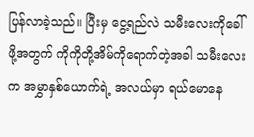ပြန်လာခဲ့သည်။ ပြီးမှ ငွေ့ရည်လဲ သမီးလေးကိုခေါ်ဖို့အတွက် ကိုကိုတို့အိမ်ကိုရောက်တဲ့အခါ သမီးလေးက အမွှာနှစ်ယောက်ရဲ့ အလယ်မှာ ရယ်မောနေ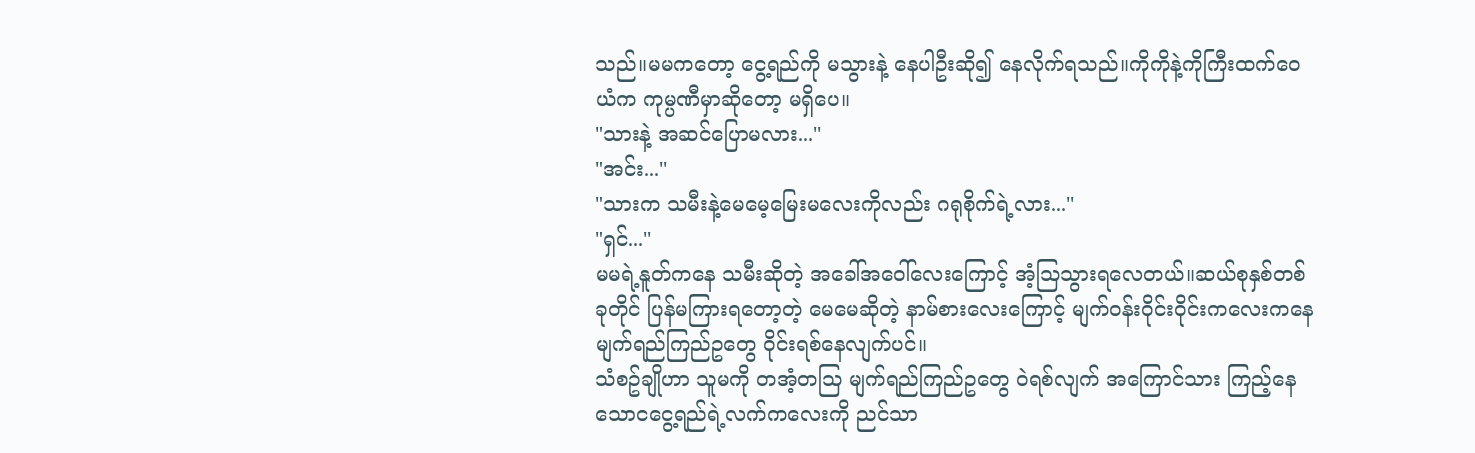သည်။မမကတော့ ငွေ့ရည်ကို မသွားနဲ့ နေပါဦးဆို၍ နေလိုက်ရသည်။ကိုကိုနဲ့ကိုကြီးထက်ဝေယံက ကုမ္ပဏီမှာဆိုတော့ မရှိပေ။
"သားနဲ့ အဆင်ပြောမလား...''
"အင်း...''
"သားက သမီးနဲ့မေမေ့မြေးမလေးကိုလည်း ဂရုစိုက်ရဲ့လား...''
"ရှင်...''
မမရဲ့နူတ်ကနေ သမီးဆိုတဲ့ အခေါ်အဝေါ်လေးကြောင့် အံ့သြသွားရလေတယ်။ဆယ်စုနှစ်တစ်ခုတိုင် ပြန်မကြားရတော့တဲ့ မေမေဆိုတဲ့ နာမ်စားလေးကြောင့် မျက်ဝန်းဝိုင်းဝိုင်းကလေးကနေ မျက်ရည်ကြည်ဥတွေ ဝိုင်းရစ်နေလျက်ပင်။
သံစဥ်ချိုဟာ သူမကို တအံ့တသြ မျက်ရည်ကြည်ဥတွေ ဝဲရစ်လျက် အကြောင်သား ကြည့်နေသောငငွေ့ရည်ရဲ့လက်ကလေးကို ညင်သာ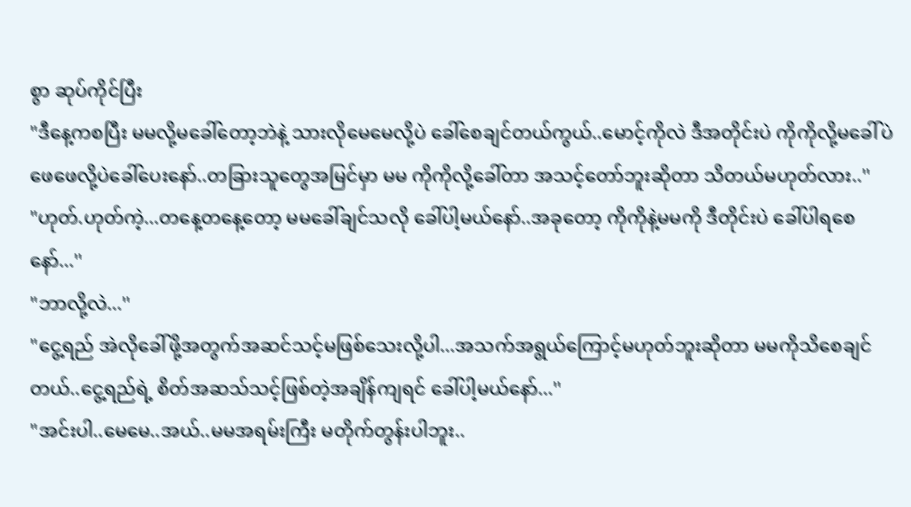စွာ ဆုပ်ကိုင်ပြီး
"ဒီနေ့ကစပြီး မမလို့မခေါ်တော့ဘဲနဲ့ သားလိုမေမေလို့ပဲ ခေါ်စေချင်တယ်ကွယ်..မောင့်ကိုလဲ ဒီအတိုင်းပဲ ကိုကိုလို့မခေါ်ပဲ ဖေဖေလို့ပဲခေါ်ပေးနော်..တခြားသူတွေအမြင်မှာ မမ ကိုကိုလို့ခေါ်တာ အသင့်တော်ဘူးဆိုတာ သိတယ်မဟုတ်လား..''
"ဟုတ်.ဟုတ်ကဲ့...တနေ့တနေ့တော့ မမခေါ်ချင်သလို ခေါ်ပါ့မယ်နော်..အခုတော့ ကိုကိုနဲ့မမကို ဒီတိုင်းပဲ ခေါ်ပါရစေနော်...''
"ဘာလို့လဲ...''
"ငွေ့ရည် အဲလိုခေါ်ဖို့အတွက်အဆင်သင့်မဖြစ်သေးလို့ပါ...အသက်အရွယ်ကြောင့်မဟုတ်ဘူးဆိုတာ မမကိုသိစေချင်တယ်..ငွေ့ရည်ရဲ့ စိတ်အဆသ်သင့်ဖြစ်တဲ့အချိန်ကျရင် ခေါ်ပါ့မယ်နော်...''
"အင်းပါ..မေမေ..အယ်..မမအရမ်းကြီး မတိုက်တွန်းပါဘူး..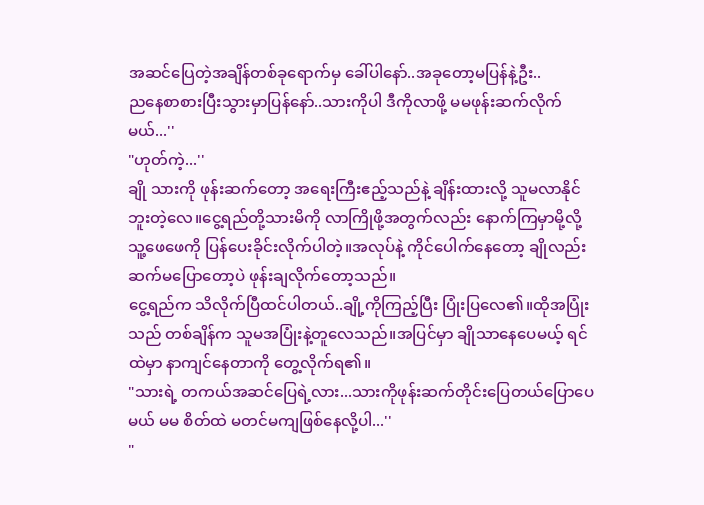အဆင်ပြေတဲ့အချိန်တစ်ခုရောက်မှ ခေါ်ပါနော်..အခုတော့မပြန်နဲ့ဦး..
ညနေစာစားပြီးသွားမှာပြန်နော်..သားကိုပါ ဒီကိုလာဖို့ မမဖုန်းဆက်လိုက်မယ်...''
"ဟုတ်ကဲ့...''
ချို သားကို ဖုန်းဆက်တော့ အရေးကြီးဧည့်သည်နဲ့ ချိန်းထားလို့ သူမလာနိုင်ဘူးတဲ့လေ။ငွေ့ရည်တို့သားမိကို လာကြိုဖို့အတွက်လည်း နောက်ကြမှာမို့လို့ သူ့ဖေဖေကို ပြန်ပေးခိုင်းလိုက်ပါတဲ့။အလုပ်နဲ့ ကိုင်ပေါက်နေတော့ ချိုလည်း ဆက်မပြောတော့ပဲ ဖုန်းချလိုက်တော့သည်။
ငွေ့ရည်က သိလိုက်ပြီထင်ပါတယ်..ချို့ကိုကြည့်ပြီး ပြုံးပြလေ၏။ထိုအပြုံးသည် တစ်ချိန်က သူမအပြုံးနဲ့တူလေသည်။အပြင်မှာ ချိုသာနေပေမယ့် ရင်ထဲမှာ နာကျင်နေတာကို တွေ့လိုက်ရ၏။
"သားရဲ့ တကယ်အဆင်ပြေရဲ့လား...သားကိုဖုန်းဆက်တိုင်းပြေတယ်ပြောပေမယ် မမ စိတ်ထဲ မတင်မကျဖြစ်နေလို့ပါ...''
"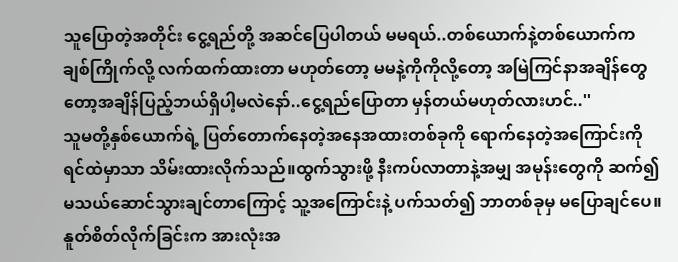သူပြောတဲ့အတိုင်း ငွေ့ရည်တို့ အဆင်ပြေပါတယ် မမရယ်..တစ်ယောက်နဲ့တစ်ယောက်က ချစ်ကြိုက်လို့ လက်ထက်ထားတာ မဟုတ်တော့ မမနဲ့ကိုကိုလို့တော့ အမြဲကြင်နာအချိန်တွေတော့အချိန်ပြည့်ဘယ်ရှိပါ့မလဲနော်..ငွေ့ရည်ပြောတာ မှန်တယ်မဟုတ်လားဟင်..''
သူမတို့နှစ်ယောက်ရဲ့ ပြတ်တောက်နေတဲ့အနေအထားတစ်ခုကို ရောက်နေတဲ့အကြောင်းကို ရင်ထဲမှာသာ သိမ်းထားလိုက်သည်။ထွက်သွားဖို့ နီးကပ်လာတာနဲ့အမျှ အမုန်းတွေကို ဆက်၍ မသယ်ဆောင်သွားချင်တာကြောင့် သူ့အကြောင်းနဲ့ ပက်သတ်၍ ဘာတစ်ခုမှ မပြောချင်ပေ။နူတ်စိတ်လိုက်ခြင်းက အားလုံးအ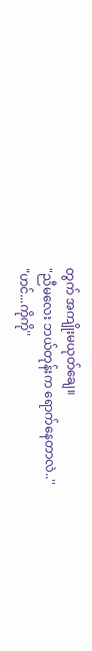တွက် အကျိုးမယုတ်ချေ။
"ညီမလေး ဘယ်တုန်းက ရောက်နေတာလဲ..''
"ဟင်...ကိုကို''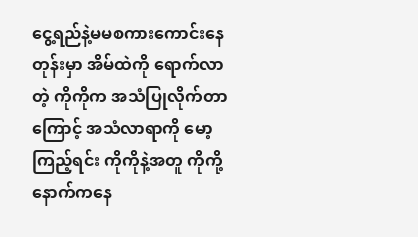ငွေ့ရည်နဲ့မမစကားကောင်းနေတုန်းမှာ အိမ်ထဲကို ရောက်လာတဲ့ ကိုကိုက အသံပြုလိုက်တာကြောင့် အသံလာရာကို မော့ကြည့်ရင်း ကိုကိုနဲ့အတူ ကိုကို့နောက်ကနေ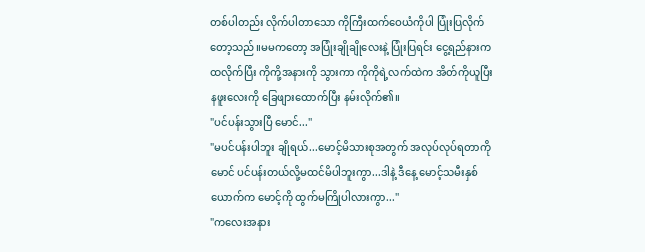တစ်ပါတည်း လိုက်ပါတာသော ကိုကြီးထက်ဝေယံကိုပါ ပြုံးပြလိုက်တော့သည်။မမကတော့ အပြုံးချိုချိုလေးနဲ့ ပြုံးပြရင်း ငွေ့ရည်နားက ထလိုက်ပြီး ကိုကို့အနားကို သွားကာ ကိုကိုရဲ့လက်ထဲက အိတ်ကိုယူပြီး နဖူးလေးကို ခြေဖျားထောက်ပြီး နမ်းလိုက်၏။
"ပင်ပန်းသွားပြီ မောင်...''
"မပင်ပန်းပါဘူး ချိုရယ်...မောင့်မိသားစုအတွက် အလုပ်လုပ်ရတာကို မောင် ပင်ပန်းတယ်လို့မထင်မိပါဘူးကွာ...ဒါနဲ့ ဒီနေ့ မောင့်သမီးနှစ်ယောက်က မောင့်ကို ထွက်မကြိုပါလားကွာ...''
"ကလေးအနား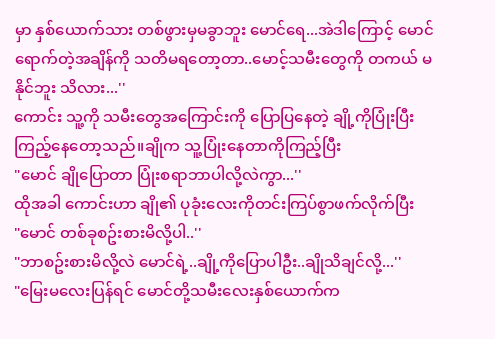မှာ နှစ်ယောက်သား တစ်ဖွားမှမခွာဘူး မောင်ရေ...အဲဒါကြောင့် မောင်ရောက်တဲ့အချိန်ကို သတိမရတော့တာ..မောင့်သမီးတွေကို တကယ် မနိုင်ဘူး သိလား...''
ကောင်း သူ့ကို သမီးတွေအကြောင်းကို ပြောပြနေတဲ့ ချို့ကိုပြုံးပြီး ကြည့်နေတော့သည်။ချိုက သူ့ပြုံးနေတာကိုကြည့်ပြီး
"မောင် ချိုပြောတာ ပြုံးစရာဘာပါလို့လဲကွာ...''
ထိုအခါ ကောင်းဟာ ချို၏ ပုခုံးလေးကိုတင်းကြပ်စွာဖက်လိုက်ပြီး
"မောင် တစ်ခုစဥ်းစားမိလို့ပါ..''
"ဘာစဥ်းစားမိလို့လဲ မောင်ရဲ့..ချို့ကိုပြောပါဦး..ချိုသိချင်လို့...''
"မြေးမလေးပြန်ရင် မောင်တို့သမီးလေးနှစ်ယောက်က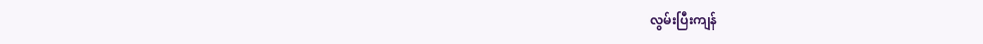လွမ်းပြီးကျန်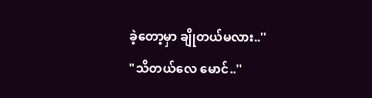ခဲ့တော့မှာ ချိုတယ်မလား..''
"သိတယ်လေ မောင်..''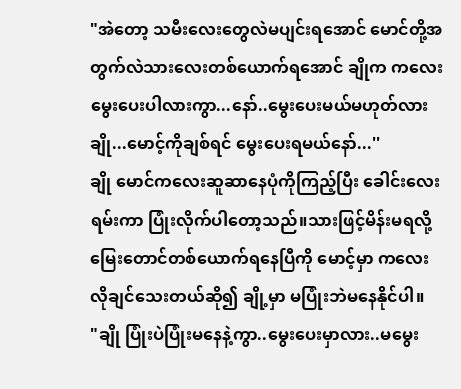"အဲတော့ သမီးလေးတွေလဲမပျင်းရအောင် မောင်တို့အတွက်လဲသားလေးတစ်ယောက်ရအောင် ချိုက ကလေးမွေးပေးပါလားကွာ...နော်..မွေးပေးမယ်မဟုတ်လား ချို...မောင့်ကိုချစ်ရင် မွေးပေးရမယ်နော်...''
ချို မောင်ကလေးဆူဆာနေပုံကိုကြည့်ပြီး ခေါင်းလေးရမ်းကာ ပြုံးလိုက်ပါတော့သည်။သားဖြင့်မိန်းမရလို့ မြေးတောင်တစ်ယောက်ရနေပြီကို မောင့်မှာ ကလေးလိုချင်သေးတယ်ဆို၍ ချို့မှာ မပြုံးဘဲမနေနိုင်ပါ။
"ချို ပြုံးပဲပြုံးမနေနဲ့ကွာ..မွေးပေးမှာလား..မမွေး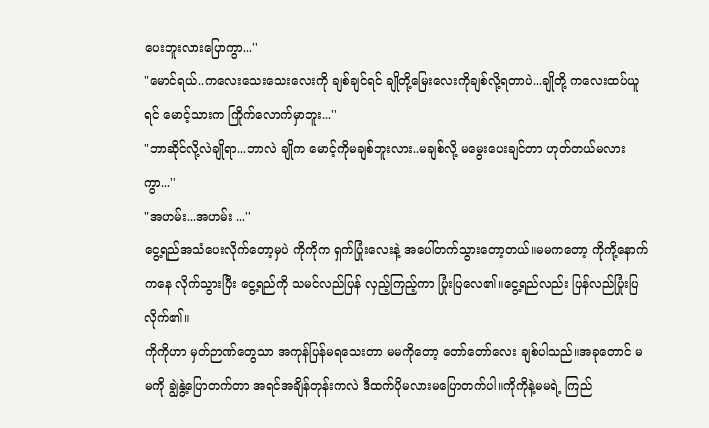ပေးဘူးလားပြောကွာ...''
"မောင်ရယ်..ကလေးသေးသေးလေးကို ချစ်ချင်ရင် ချိုတို့မြေးလေးကိုချစ်လို့ရတာပဲ...ချိုတို့ ကလေးထပ်ယူရင် မောင့်သားက ကြိုက်လောက်မှာဘူး...''
"ဘာဆိုင်လို့လဲချိုရာ...ဘာလဲ ချိုက မောင့်ကိုမချစ်ဘူးလား..မချစ်လို့ မမွေးပေးချင်တာ ဟုတ်တယ်မလားကွာ...''
"အဟမ်း...အဟမ်း ...''
ငွေ့ရည်အသံပေးလိုက်တော့မှပဲ ကိုကိုက ရှက်ပြုံးလေးနဲ့ အပေါ်တက်သွားတော့တယ်။မမကတော့ ကိုကို့နောက်ကနေ လိုက်သွားပြီး ငွေ့ရည်ကို သမင်လည်ပြန် လှည့်ကြည့်ကာ ပြုံးပြလေ၏။ငွေ့ရည်လည်း ပြန်လည်ပြုံးပြလိုက်၏။
ကိုကိုဟာ မှတ်ဉာဏ်တွေသာ အကုန်ပြန်မရသေးတာ မမကိုတော့ တော်တော်လေး ချစ်ပါသည်။အခုတောင် မမကို ချွဲနွဲ့ပြောတက်တာ အရင်အချိန်တုန်းကလဲ ဒီထက်ပိုမလားမပြောတက်ပါ။ကိုကိုနဲ့မမရဲ့ ကြည်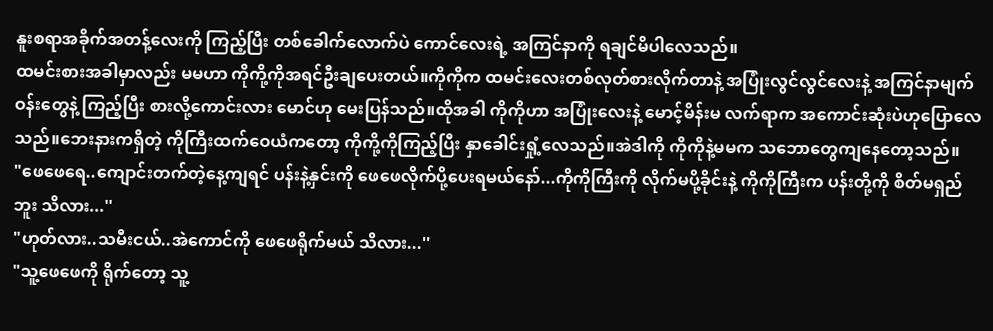နူးစရာအခိုက်အတန့်လေးကို ကြည့်ပြီး တစ်ခေါက်လောက်ပဲ ကောင်လေးရဲ့ အကြင်နာကို ရချင်မိပါလေသည်။
ထမင်းစားအခါမှာလည်း မမဟာ ကိုကို့ကိုအရင်ဦးချပေးတယ်။ကိုကိုက ထမင်းလေးတစ်လုတ်စားလိုက်တာနဲ့ အပြုံးလွင်လွင်လေးနဲ့ အကြင်နာမျက်ဝန်းတွေနဲ့ ကြည့်ပြီး စားလို့ကောင်းလား မောင်ဟု မေးပြန်သည်။ထိုအခါ ကိုကိုဟာ အပြုံးလေးနဲ့ မောင့်မိန်းမ လက်ရာက အကောင်းဆုံးပဲဟုပြောလေသည်။ဘေးနားကရှိတဲ့ ကိုကြီးထက်ဝေယံကတော့ ကိုကို့ကိုကြည့်ပြီး နှာခေါင်းရှုံ့လေသည်။အဲဒါကို ကိုကိုနဲ့မမက သဘောတွေကျနေတော့သည်။
"ဖေဖေရေ..ကျောင်းတက်တဲ့နေ့ကျရင် ပန်းနဲ့နှင်းကို ဖေဖေလိုက်ပို့ပေးရမယ်နော်...ကိုကိုကြီးကို လိုက်မပို့ခိုင်းနဲ့ ကိုကိုကြီးက ပန်းတို့ကို စိတ်မရှည်ဘူး သိလား...''
"ဟုတ်လား..သမီးငယ်..အဲကောင်ကို ဖေဖေရိုက်မယ် သိလား...''
"သူ့ဖေဖေကို ရိုက်တော့ သူ့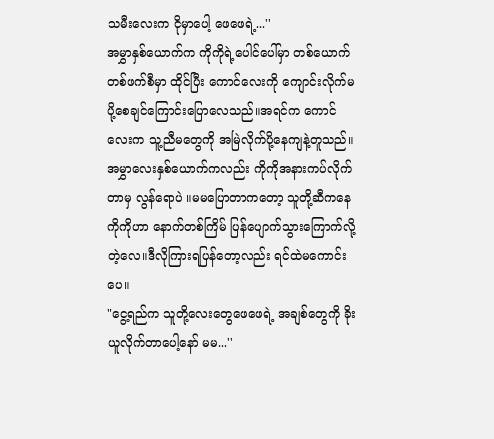သမီးလေးက ငိုမှာပေါ့ ဖေဖေရဲ့...''
အမွှာနှစ်ယောက်က ကိုကိုရဲ့ပေါင်ပေါ်မှာ တစ်ယောက်တစ်ဖက်စီမှာ ထိုင်ပြီး ကောင်လေးကို ကျောင်းလိုက်မပို့စေချင်ကြောင်းပြောလေသည်။အရင်က ကောင်လေးက သူ့ညီမတွေကို အမြဲလိုက်ပို့နေကျနဲ့တူသည်။
အမွှာလေးနှစ်ယောက်ကလည်း ကိုကိုအနားကပ်လိုက်တာမှ လွန်ရောပဲ ။မမပြောတာကတော့ သူတို့ဆီကနေ ကိုကိုဟာ နောက်တစ်ကြိမ် ပြန်ပျောက်သွားကြောက်လို့တဲ့လေ။ဒီလိုကြားရပြန်တော့လည်း ရင်ထဲမကောင်းပေ။
"ငွေ့ရည်က သူတို့လေးတွေဖေဖေရဲ့ အချစ်တွေကို ခိုးယူလိုက်တာပေါ့နော် မမ...''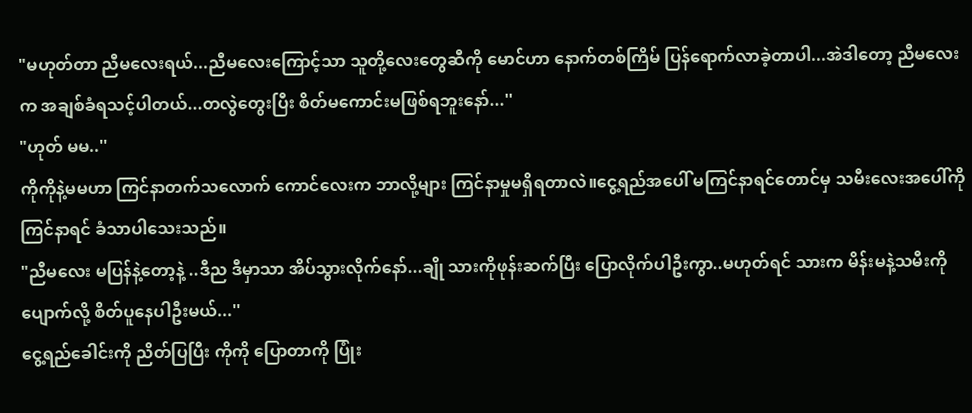"မဟုတ်တာ ညီမလေးရယ်...ညီမလေးကြောင့်သာ သူတို့လေးတွေဆီကို မောင်ဟာ နောက်တစ်ကြိမ် ပြန်ရောက်လာခဲ့တာပါ...အဲဒါတော့ ညီမလေးက အချစ်ခံရသင့်ပါတယ်...တလွဲတွေးပြီး စိတ်မကောင်းမဖြစ်ရဘူးနော်...''
"ဟုတ် မမ..''
ကိုကိုနဲ့မမဟာ ကြင်နာတက်သလောက် ကောင်လေးက ဘာလို့များ ကြင်နာမှုမရှိရတာလဲ။ငွေ့ရည်အပေါ် မကြင်နာရင်တောင်မှ သမီးလေးအပေါ်ကို ကြင်နာရင် ခံသာပါသေးသည်။
"ညီမလေး မပြန်နဲ့တော့နဲ့ ..ဒီည ဒီမှာသာ အိပ်သွားလိုက်နော်...ချို သားကိုဖုန်းဆက်ပြီး ပြောလိုက်ပါဦးကွာ..မဟုတ်ရင် သားက မိန်းမနဲ့သမီးကိုပျောက်လို့ စိတ်ပူနေပါဦးမယ်...''
ငွေ့ရည်ခေါင်းကို ညိတ်ပြပြီး ကိုကို ပြောတာကို ပြုံး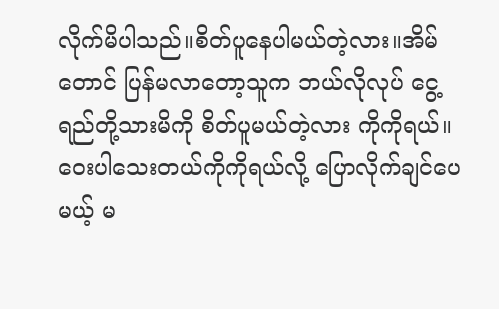လိုက်မိပါသည်။စိတ်ပူနေပါမယ်တဲ့လား။အိမ်တောင် ပြန်မလာတော့သူက ဘယ်လိုလုပ် ငွေ့ရည်တို့သားမိကို စိတ်ပူမယ်တဲ့လား ကိုကိုရယ်။ဝေးပါသေးတယ်ကိုကိုရယ်လို့ ပြောလိုက်ချင်ပေမယ့် မ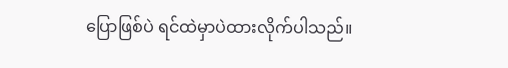ပြောဖြစ်ပဲ ရင်ထဲမှာပဲထားလိုက်ပါသည်။